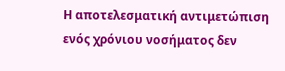Η αποτελεσματική αντιμετώπιση ενός χρόνιου νοσήματος δεν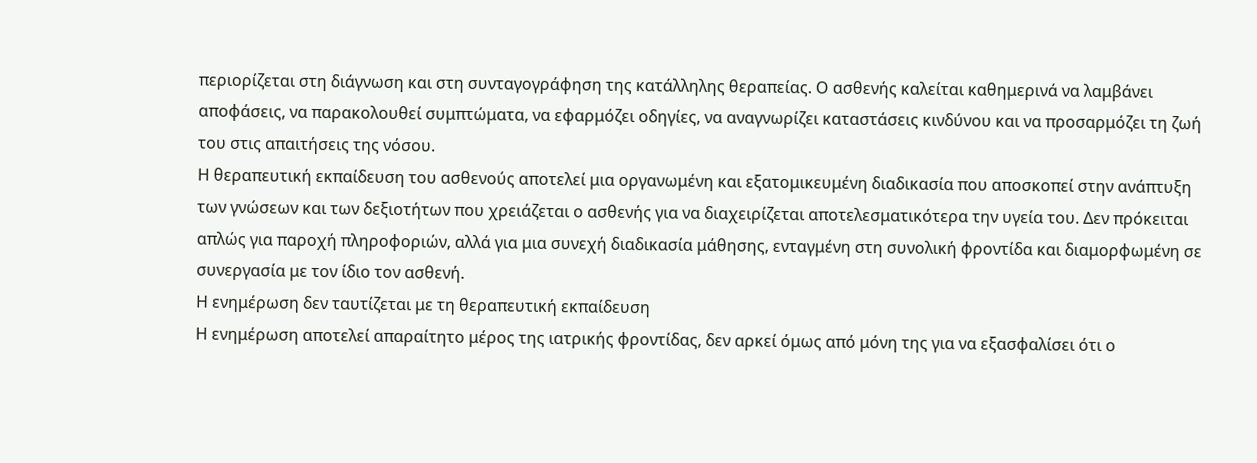περιορίζεται στη διάγνωση και στη συνταγογράφηση της κατάλληλης θεραπείας. Ο ασθενής καλείται καθημερινά να λαμβάνει αποφάσεις, να παρακολουθεί συμπτώματα, να εφαρμόζει οδηγίες, να αναγνωρίζει καταστάσεις κινδύνου και να προσαρμόζει τη ζωή του στις απαιτήσεις της νόσου.
Η θεραπευτική εκπαίδευση του ασθενούς αποτελεί μια οργανωμένη και εξατομικευμένη διαδικασία που αποσκοπεί στην ανάπτυξη των γνώσεων και των δεξιοτήτων που χρειάζεται ο ασθενής για να διαχειρίζεται αποτελεσματικότερα την υγεία του. Δεν πρόκειται απλώς για παροχή πληροφοριών, αλλά για μια συνεχή διαδικασία μάθησης, ενταγμένη στη συνολική φροντίδα και διαμορφωμένη σε συνεργασία με τον ίδιο τον ασθενή.
Η ενημέρωση δεν ταυτίζεται με τη θεραπευτική εκπαίδευση
Η ενημέρωση αποτελεί απαραίτητο μέρος της ιατρικής φροντίδας, δεν αρκεί όμως από μόνη της για να εξασφαλίσει ότι ο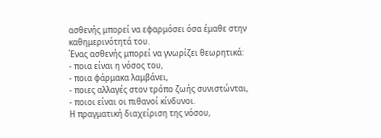ασθενής μπορεί να εφαρμόσει όσα έμαθε στην καθημερινότητά του.
Ένας ασθενής μπορεί να γνωρίζει θεωρητικά:
- ποια είναι η νόσος του,
- ποια φάρμακα λαμβάνει,
- ποιες αλλαγές στον τρόπο ζωής συνιστώνται,
- ποιοι είναι οι πιθανοί κίνδυνοι.
Η πραγματική διαχείριση της νόσου,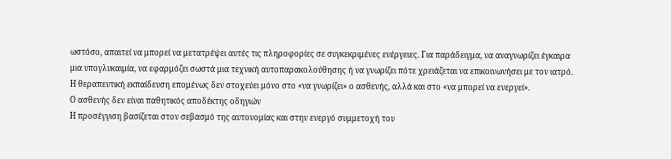ωστόσο, απαιτεί να μπορεί να μετατρέψει αυτές τις πληροφορίες σε συγκεκριμένες ενέργειες. Για παράδειγμα, να αναγνωρίζει έγκαιρα μια υπογλυκαιμία, να εφαρμόζει σωστά μια τεχνική αυτοπαρακολούθησης ή να γνωρίζει πότε χρειάζεται να επικοινωνήσει με τον ιατρό.
Η θεραπευτική εκπαίδευση επομένως δεν στοχεύει μόνο στο «να γνωρίζει» ο ασθενής, αλλά και στο «να μπορεί να ενεργεί».
Ο ασθενής δεν είναι παθητικός αποδέκτης οδηγιών
Η προσέγγιση βασίζεται στον σεβασμό της αυτονομίας και στην ενεργό συμμετοχή του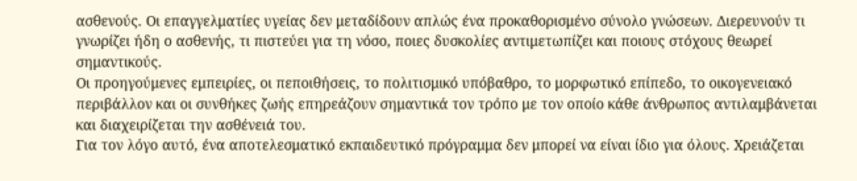ασθενούς. Οι επαγγελματίες υγείας δεν μεταδίδουν απλώς ένα προκαθορισμένο σύνολο γνώσεων. Διερευνούν τι γνωρίζει ήδη ο ασθενής, τι πιστεύει για τη νόσο, ποιες δυσκολίες αντιμετωπίζει και ποιους στόχους θεωρεί σημαντικούς.
Οι προηγούμενες εμπειρίες, οι πεποιθήσεις, το πολιτισμικό υπόβαθρο, το μορφωτικό επίπεδο, το οικογενειακό περιβάλλον και οι συνθήκες ζωής επηρεάζουν σημαντικά τον τρόπο με τον οποίο κάθε άνθρωπος αντιλαμβάνεται και διαχειρίζεται την ασθένειά του.
Για τον λόγο αυτό, ένα αποτελεσματικό εκπαιδευτικό πρόγραμμα δεν μπορεί να είναι ίδιο για όλους. Χρειάζεται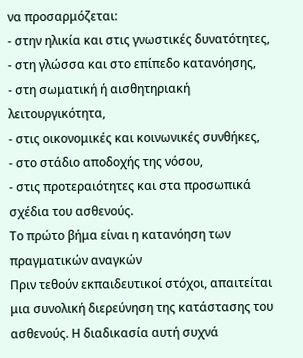να προσαρμόζεται:
- στην ηλικία και στις γνωστικές δυνατότητες,
- στη γλώσσα και στο επίπεδο κατανόησης,
- στη σωματική ή αισθητηριακή λειτουργικότητα,
- στις οικονομικές και κοινωνικές συνθήκες,
- στο στάδιο αποδοχής της νόσου,
- στις προτεραιότητες και στα προσωπικά σχέδια του ασθενούς.
Το πρώτο βήμα είναι η κατανόηση των πραγματικών αναγκών
Πριν τεθούν εκπαιδευτικοί στόχοι, απαιτείται μια συνολική διερεύνηση της κατάστασης του ασθενούς. Η διαδικασία αυτή συχνά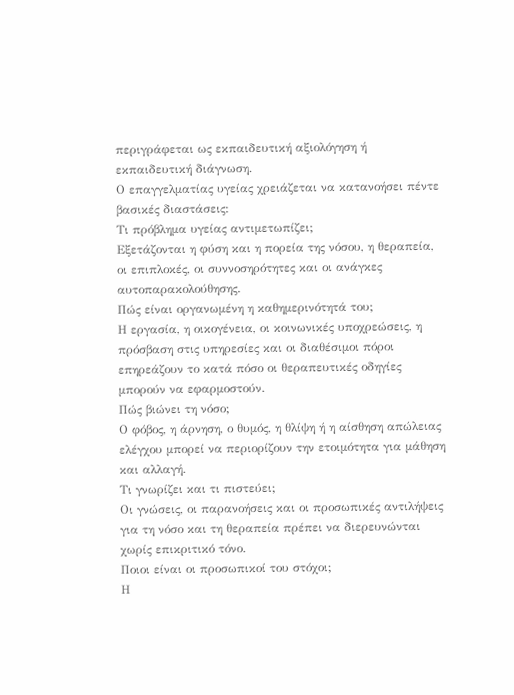περιγράφεται ως εκπαιδευτική αξιολόγηση ή εκπαιδευτική διάγνωση.
Ο επαγγελματίας υγείας χρειάζεται να κατανοήσει πέντε βασικές διαστάσεις:
Τι πρόβλημα υγείας αντιμετωπίζει;
Εξετάζονται η φύση και η πορεία της νόσου, η θεραπεία, οι επιπλοκές, οι συννοσηρότητες και οι ανάγκες αυτοπαρακολούθησης.
Πώς είναι οργανωμένη η καθημερινότητά του;
Η εργασία, η οικογένεια, οι κοινωνικές υποχρεώσεις, η πρόσβαση στις υπηρεσίες και οι διαθέσιμοι πόροι επηρεάζουν το κατά πόσο οι θεραπευτικές οδηγίες μπορούν να εφαρμοστούν.
Πώς βιώνει τη νόσο;
Ο φόβος, η άρνηση, ο θυμός, η θλίψη ή η αίσθηση απώλειας ελέγχου μπορεί να περιορίζουν την ετοιμότητα για μάθηση και αλλαγή.
Τι γνωρίζει και τι πιστεύει;
Οι γνώσεις, οι παρανοήσεις και οι προσωπικές αντιλήψεις για τη νόσο και τη θεραπεία πρέπει να διερευνώνται χωρίς επικριτικό τόνο.
Ποιοι είναι οι προσωπικοί του στόχοι;
Η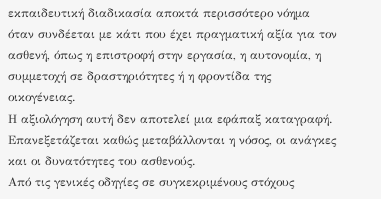εκπαιδευτική διαδικασία αποκτά περισσότερο νόημα όταν συνδέεται με κάτι που έχει πραγματική αξία για τον ασθενή, όπως η επιστροφή στην εργασία, η αυτονομία, η συμμετοχή σε δραστηριότητες ή η φροντίδα της οικογένειας.
Η αξιολόγηση αυτή δεν αποτελεί μια εφάπαξ καταγραφή. Επανεξετάζεται καθώς μεταβάλλονται η νόσος, οι ανάγκες και οι δυνατότητες του ασθενούς.
Από τις γενικές οδηγίες σε συγκεκριμένους στόχους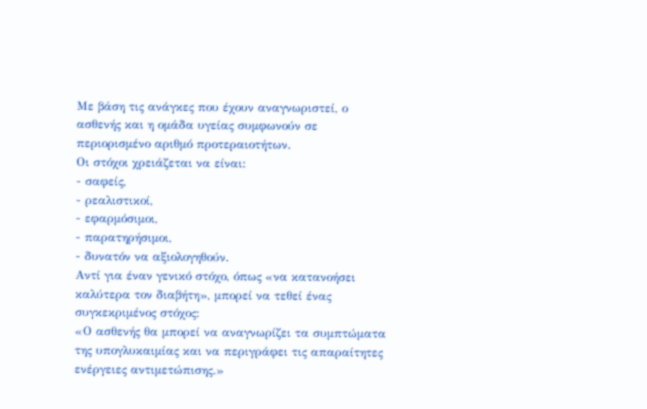Με βάση τις ανάγκες που έχουν αναγνωριστεί, ο ασθενής και η ομάδα υγείας συμφωνούν σε περιορισμένο αριθμό προτεραιοτήτων.
Οι στόχοι χρειάζεται να είναι:
- σαφείς,
- ρεαλιστικοί,
- εφαρμόσιμοι,
- παρατηρήσιμοι,
- δυνατόν να αξιολογηθούν.
Αντί για έναν γενικό στόχο, όπως «να κατανοήσει καλύτερα τον διαβήτη», μπορεί να τεθεί ένας συγκεκριμένος στόχος:
«Ο ασθενής θα μπορεί να αναγνωρίζει τα συμπτώματα της υπογλυκαιμίας και να περιγράφει τις απαραίτητες ενέργειες αντιμετώπισης.»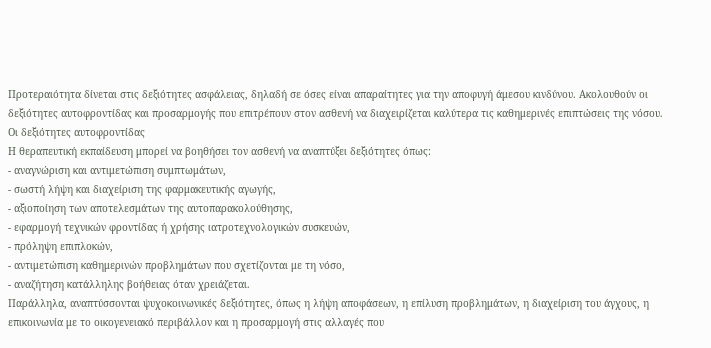Προτεραιότητα δίνεται στις δεξιότητες ασφάλειας, δηλαδή σε όσες είναι απαραίτητες για την αποφυγή άμεσου κινδύνου. Ακολουθούν οι δεξιότητες αυτοφροντίδας και προσαρμογής που επιτρέπουν στον ασθενή να διαχειρίζεται καλύτερα τις καθημερινές επιπτώσεις της νόσου.
Οι δεξιότητες αυτοφροντίδας
Η θεραπευτική εκπαίδευση μπορεί να βοηθήσει τον ασθενή να αναπτύξει δεξιότητες όπως:
- αναγνώριση και αντιμετώπιση συμπτωμάτων,
- σωστή λήψη και διαχείριση της φαρμακευτικής αγωγής,
- αξιοποίηση των αποτελεσμάτων της αυτοπαρακολούθησης,
- εφαρμογή τεχνικών φροντίδας ή χρήσης ιατροτεχνολογικών συσκευών,
- πρόληψη επιπλοκών,
- αντιμετώπιση καθημερινών προβλημάτων που σχετίζονται με τη νόσο,
- αναζήτηση κατάλληλης βοήθειας όταν χρειάζεται.
Παράλληλα, αναπτύσσονται ψυχοκοινωνικές δεξιότητες, όπως η λήψη αποφάσεων, η επίλυση προβλημάτων, η διαχείριση του άγχους, η επικοινωνία με το οικογενειακό περιβάλλον και η προσαρμογή στις αλλαγές που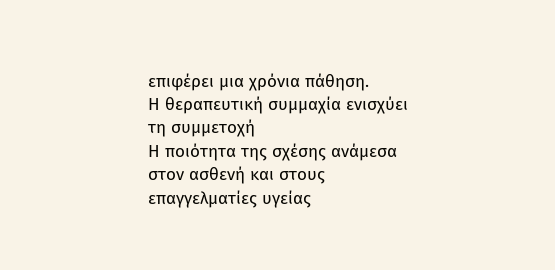επιφέρει μια χρόνια πάθηση.
Η θεραπευτική συμμαχία ενισχύει τη συμμετοχή
Η ποιότητα της σχέσης ανάμεσα στον ασθενή και στους επαγγελματίες υγείας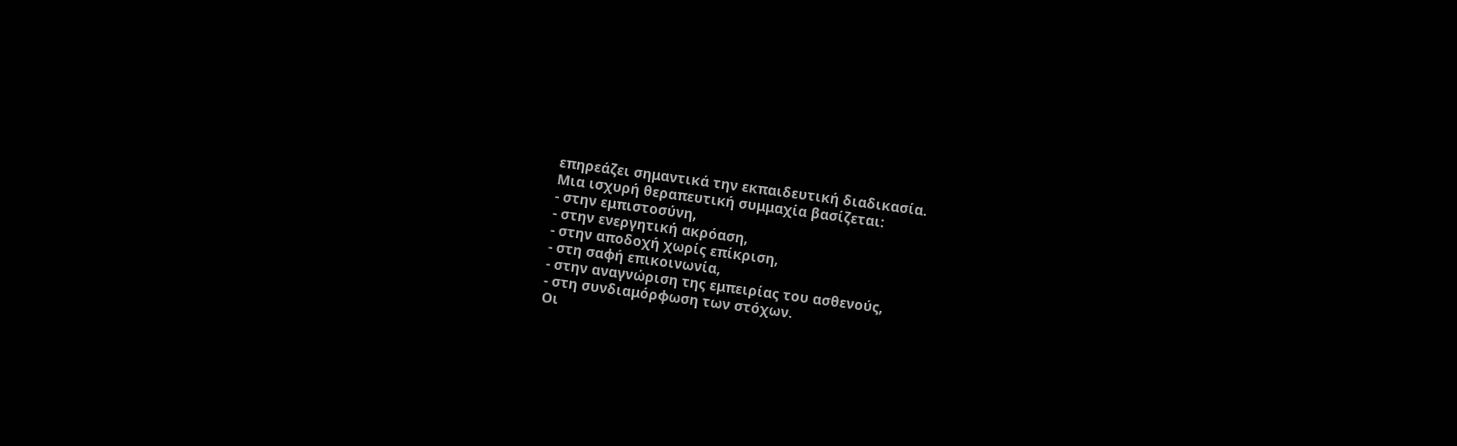επηρεάζει σημαντικά την εκπαιδευτική διαδικασία.
Μια ισχυρή θεραπευτική συμμαχία βασίζεται:
- στην εμπιστοσύνη,
- στην ενεργητική ακρόαση,
- στην αποδοχή χωρίς επίκριση,
- στη σαφή επικοινωνία,
- στην αναγνώριση της εμπειρίας του ασθενούς,
- στη συνδιαμόρφωση των στόχων.
Οι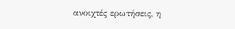ανοιχτές ερωτήσεις, η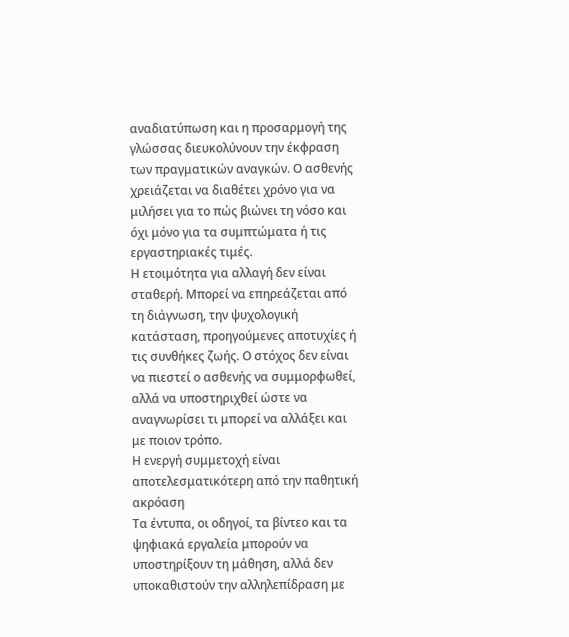αναδιατύπωση και η προσαρμογή της γλώσσας διευκολύνουν την έκφραση των πραγματικών αναγκών. Ο ασθενής χρειάζεται να διαθέτει χρόνο για να μιλήσει για το πώς βιώνει τη νόσο και όχι μόνο για τα συμπτώματα ή τις εργαστηριακές τιμές.
Η ετοιμότητα για αλλαγή δεν είναι σταθερή. Μπορεί να επηρεάζεται από τη διάγνωση, την ψυχολογική κατάσταση, προηγούμενες αποτυχίες ή τις συνθήκες ζωής. Ο στόχος δεν είναι να πιεστεί ο ασθενής να συμμορφωθεί, αλλά να υποστηριχθεί ώστε να αναγνωρίσει τι μπορεί να αλλάξει και με ποιον τρόπο.
Η ενεργή συμμετοχή είναι αποτελεσματικότερη από την παθητική ακρόαση
Τα έντυπα, οι οδηγοί, τα βίντεο και τα ψηφιακά εργαλεία μπορούν να υποστηρίξουν τη μάθηση, αλλά δεν υποκαθιστούν την αλληλεπίδραση με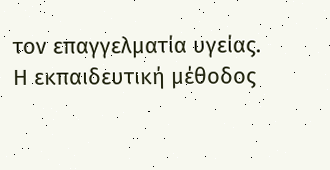τον επαγγελματία υγείας.
Η εκπαιδευτική μέθοδος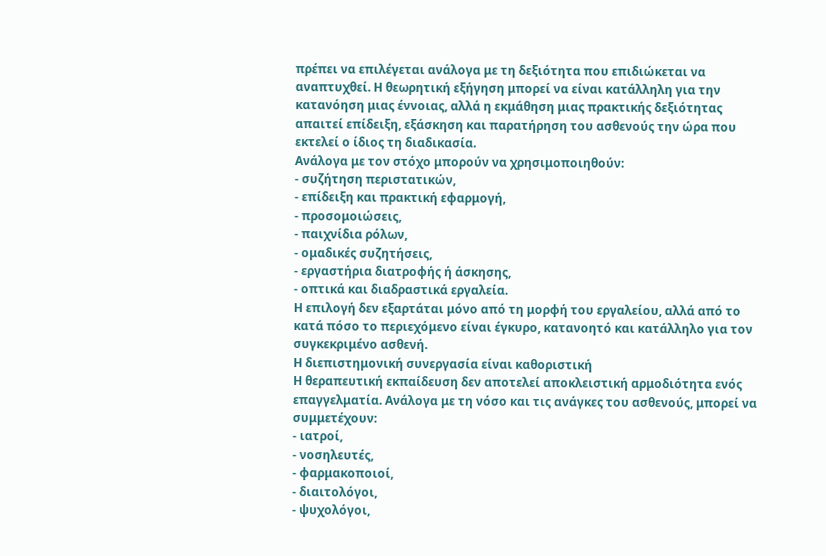πρέπει να επιλέγεται ανάλογα με τη δεξιότητα που επιδιώκεται να αναπτυχθεί. Η θεωρητική εξήγηση μπορεί να είναι κατάλληλη για την κατανόηση μιας έννοιας, αλλά η εκμάθηση μιας πρακτικής δεξιότητας απαιτεί επίδειξη, εξάσκηση και παρατήρηση του ασθενούς την ώρα που εκτελεί ο ίδιος τη διαδικασία.
Ανάλογα με τον στόχο μπορούν να χρησιμοποιηθούν:
- συζήτηση περιστατικών,
- επίδειξη και πρακτική εφαρμογή,
- προσομοιώσεις,
- παιχνίδια ρόλων,
- ομαδικές συζητήσεις,
- εργαστήρια διατροφής ή άσκησης,
- οπτικά και διαδραστικά εργαλεία.
Η επιλογή δεν εξαρτάται μόνο από τη μορφή του εργαλείου, αλλά από το κατά πόσο το περιεχόμενο είναι έγκυρο, κατανοητό και κατάλληλο για τον συγκεκριμένο ασθενή.
Η διεπιστημονική συνεργασία είναι καθοριστική
Η θεραπευτική εκπαίδευση δεν αποτελεί αποκλειστική αρμοδιότητα ενός επαγγελματία. Ανάλογα με τη νόσο και τις ανάγκες του ασθενούς, μπορεί να συμμετέχουν:
- ιατροί,
- νοσηλευτές,
- φαρμακοποιοί,
- διαιτολόγοι,
- ψυχολόγοι,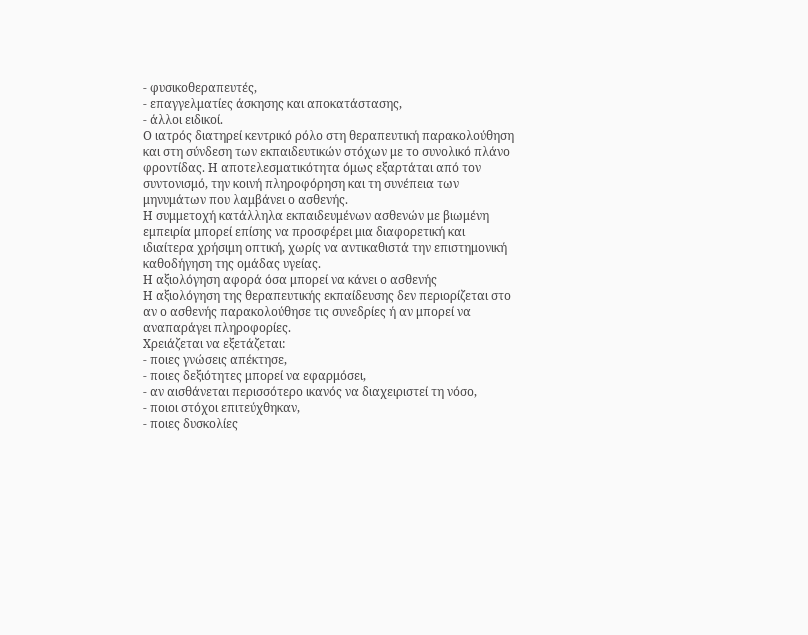- φυσικοθεραπευτές,
- επαγγελματίες άσκησης και αποκατάστασης,
- άλλοι ειδικοί.
Ο ιατρός διατηρεί κεντρικό ρόλο στη θεραπευτική παρακολούθηση και στη σύνδεση των εκπαιδευτικών στόχων με το συνολικό πλάνο φροντίδας. Η αποτελεσματικότητα όμως εξαρτάται από τον συντονισμό, την κοινή πληροφόρηση και τη συνέπεια των μηνυμάτων που λαμβάνει ο ασθενής.
Η συμμετοχή κατάλληλα εκπαιδευμένων ασθενών με βιωμένη εμπειρία μπορεί επίσης να προσφέρει μια διαφορετική και ιδιαίτερα χρήσιμη οπτική, χωρίς να αντικαθιστά την επιστημονική καθοδήγηση της ομάδας υγείας.
Η αξιολόγηση αφορά όσα μπορεί να κάνει ο ασθενής
Η αξιολόγηση της θεραπευτικής εκπαίδευσης δεν περιορίζεται στο αν ο ασθενής παρακολούθησε τις συνεδρίες ή αν μπορεί να αναπαράγει πληροφορίες.
Χρειάζεται να εξετάζεται:
- ποιες γνώσεις απέκτησε,
- ποιες δεξιότητες μπορεί να εφαρμόσει,
- αν αισθάνεται περισσότερο ικανός να διαχειριστεί τη νόσο,
- ποιοι στόχοι επιτεύχθηκαν,
- ποιες δυσκολίες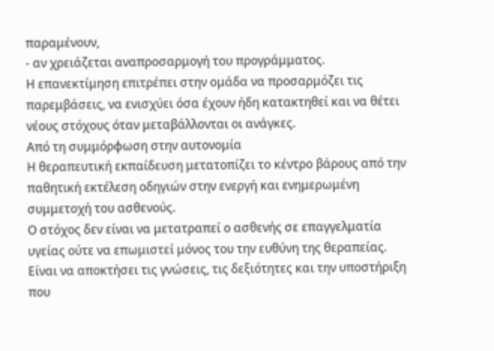παραμένουν,
- αν χρειάζεται αναπροσαρμογή του προγράμματος.
Η επανεκτίμηση επιτρέπει στην ομάδα να προσαρμόζει τις παρεμβάσεις, να ενισχύει όσα έχουν ήδη κατακτηθεί και να θέτει νέους στόχους όταν μεταβάλλονται οι ανάγκες.
Από τη συμμόρφωση στην αυτονομία
Η θεραπευτική εκπαίδευση μετατοπίζει το κέντρο βάρους από την παθητική εκτέλεση οδηγιών στην ενεργή και ενημερωμένη συμμετοχή του ασθενούς.
Ο στόχος δεν είναι να μετατραπεί ο ασθενής σε επαγγελματία υγείας ούτε να επωμιστεί μόνος του την ευθύνη της θεραπείας. Είναι να αποκτήσει τις γνώσεις, τις δεξιότητες και την υποστήριξη που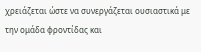χρειάζεται ώστε να συνεργάζεται ουσιαστικά με την ομάδα φροντίδας και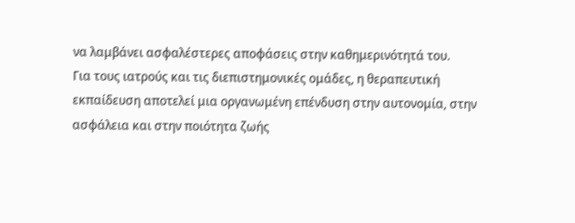να λαμβάνει ασφαλέστερες αποφάσεις στην καθημερινότητά του.
Για τους ιατρούς και τις διεπιστημονικές ομάδες, η θεραπευτική εκπαίδευση αποτελεί μια οργανωμένη επένδυση στην αυτονομία, στην ασφάλεια και στην ποιότητα ζωής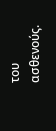του ασθενούς.